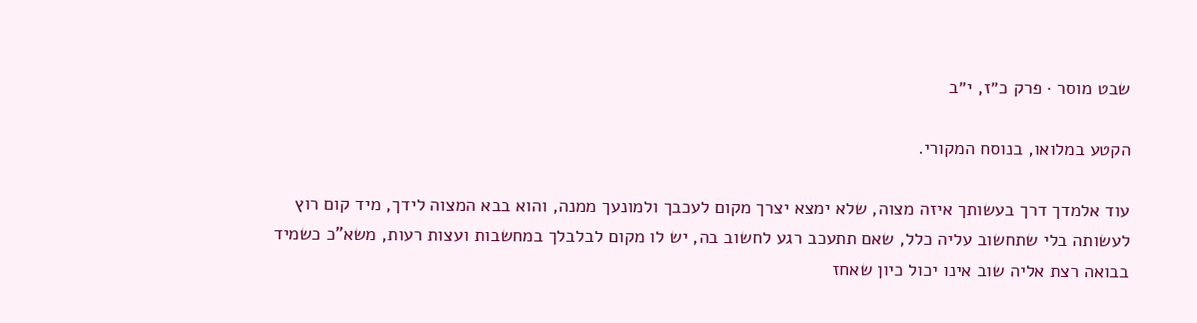שבט מוסר · פרק כ״ז, י״ב

הקטע במלואו, בנוסח המקורי.

עוד אלמדך דרך בעשותך איזה מצוה, שלא ימצא יצרך מקום לעכבך ולמונעך ממנה, והוא בבא המצוה לידך, מיד קום רוץ לעשותה בלי שתחשוב עליה כלל, שאם תתעכב רגע לחשוב בה, יש לו מקום לבלבלך במחשבות ועצות רעות, משא"כ כשמיד בבואה רצת אליה שוב אינו יכול כיון שאחז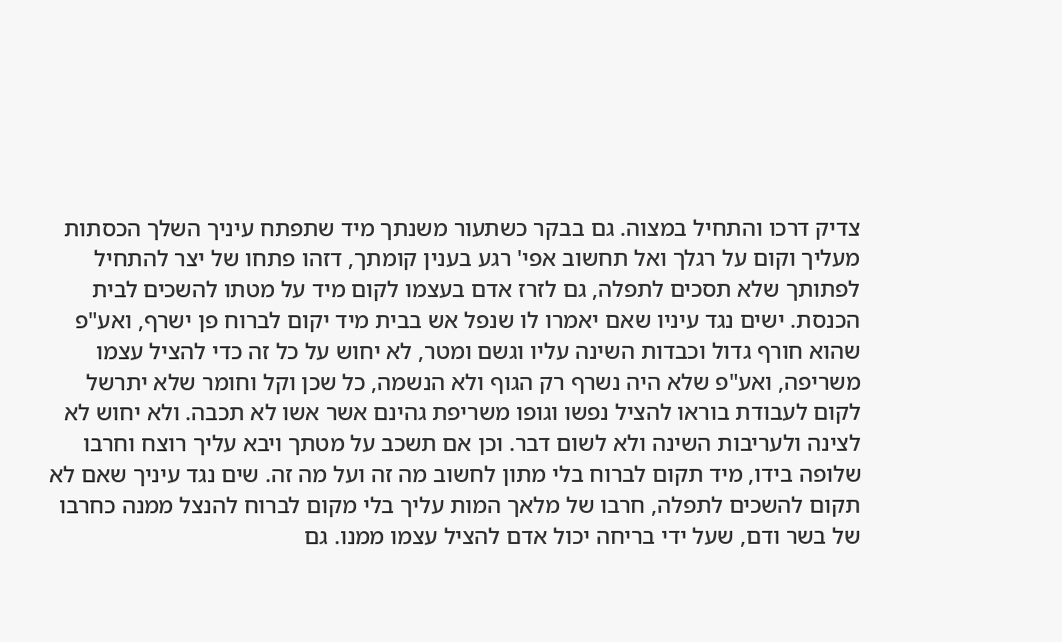צדיק דרכו והתחיל במצוה. גם בבקר כשתעור משנתך מיד שתפתח עיניך השלך הכסתות מעליך וקום על רגלך ואל תחשוב אפי' רגע בענין קומתך, דזהו פתחו של יצר להתחיל לפתותך שלא תסכים לתפלה, גם לזרז אדם בעצמו לקום מיד על מטתו להשכים לבית הכנסת. ישים נגד עיניו שאם יאמרו לו שנפל אש בבית מיד יקום לברוח פן ישרף, ואע"פ שהוא חורף גדול וכבדות השינה עליו וגשם ומטר, לא יחוש על כל זה כדי להציל עצמו משריפה, ואע"פ שלא היה נשרף רק הגוף ולא הנשמה, כל שכן וקל וחומר שלא יתרשל לקום לעבודת בוראו להציל נפשו וגופו משריפת גהינם אשר אשו לא תכבה. ולא יחוש לא לצינה ולעריבות השינה ולא לשום דבר. וכן אם תשכב על מטתך ויבא עליך רוצח וחרבו שלופה בידו, מיד תקום לברוח בלי מתון לחשוב מה זה ועל מה זה. שים נגד עיניך שאם לא תקום להשכים לתפלה, חרבו של מלאך המות עליך בלי מקום לברוח להנצל ממנה כחרבו של בשר ודם, שעל ידי בריחה יכול אדם להציל עצמו ממנו. גם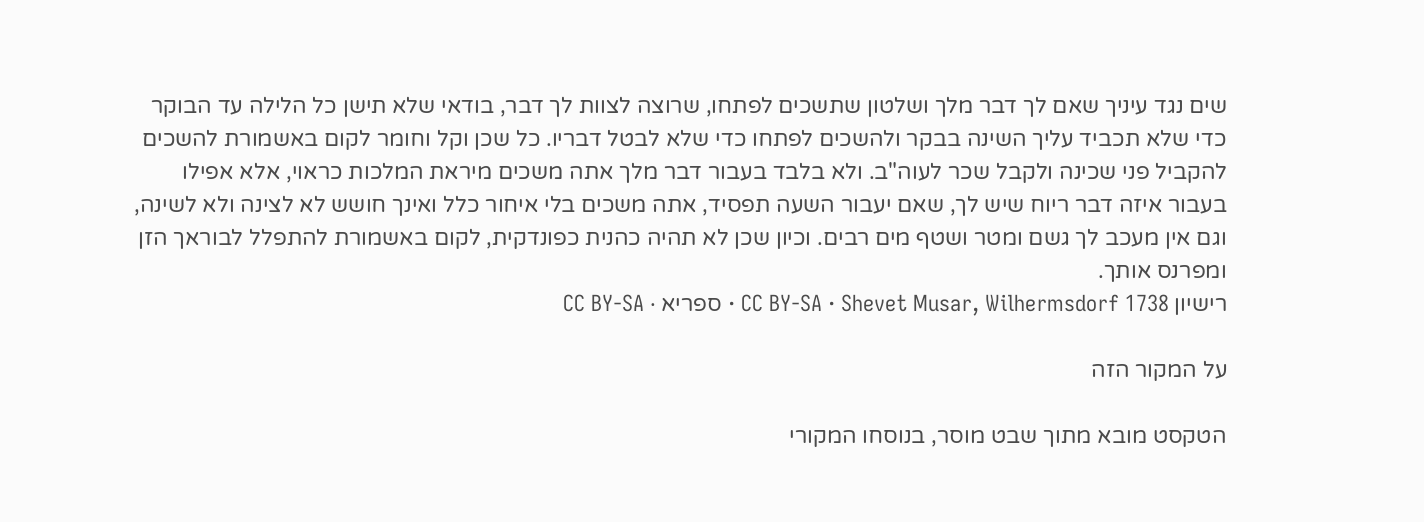שים נגד עיניך שאם לך דבר מלך ושלטון שתשכים לפתחו, שרוצה לצוות לך דבר, בודאי שלא תישן כל הלילה עד הבוקר כדי שלא תכביד עליך השינה בבקר ולהשכים לפתחו כדי שלא לבטל דבריו. כל שכן וקל וחומר לקום באשמורת להשכים להקביל פני שכינה ולקבל שכר לעוה"ב. ולא בלבד בעבור דבר מלך אתה משכים מיראת המלכות כראוי, אלא אפילו בעבור איזה דבר ריוח שיש לך, שאם יעבור השעה תפסיד, אתה משכים בלי איחור כלל ואינך חושש לא לצינה ולא לשינה, וגם אין מעכב לך גשם ומטר ושטף מים רבים. וכיון שכן לא תהיה כהנית כפונדקית, לקום באשמורת להתפלל לבוראך הזן ומפרנס אותך.
רישיון CC BY-SA · Shevet Musar, Wilhermsdorf 1738 · ספריא · CC BY-SA

על המקור הזה

הטקסט מובא מתוך שבט מוסר, בנוסחו המקורי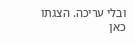ובלי עריכה. הצגתו כאן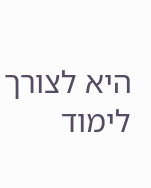היא לצורך לימוד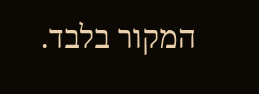המקור בלבד.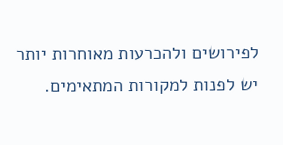לפירושים ולהכרעות מאוחרות יותר יש לפנות למקורות המתאימים.